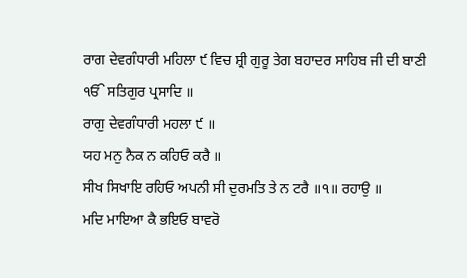ਰਾਗ ਦੇਵਗੰਧਾਰੀ ਮਹਿਲਾ ੯ ਵਿਚ ਸ਼੍ਰੀ ਗੁਰੂ ਤੇਗ ਬਹਾਦਰ ਸਾਹਿਬ ਜੀ ਦੀ ਬਾਣੀ
ੴ ਸਤਿਗੁਰ ਪ੍ਰਸਾਦਿ ॥
ਰਾਗੁ ਦੇਵਗੰਧਾਰੀ ਮਹਲਾ ੯ ॥
ਯਹ ਮਨੁ ਨੈਕ ਨ ਕਹਿਓ ਕਰੈ ॥
ਸੀਖ ਸਿਖਾਇ ਰਹਿਓ ਅਪਨੀ ਸੀ ਦੁਰਮਤਿ ਤੇ ਨ ਟਰੈ ॥੧॥ ਰਹਾਉ ॥
ਮਦਿ ਮਾਇਆ ਕੈ ਭਇਓ ਬਾਵਰੋ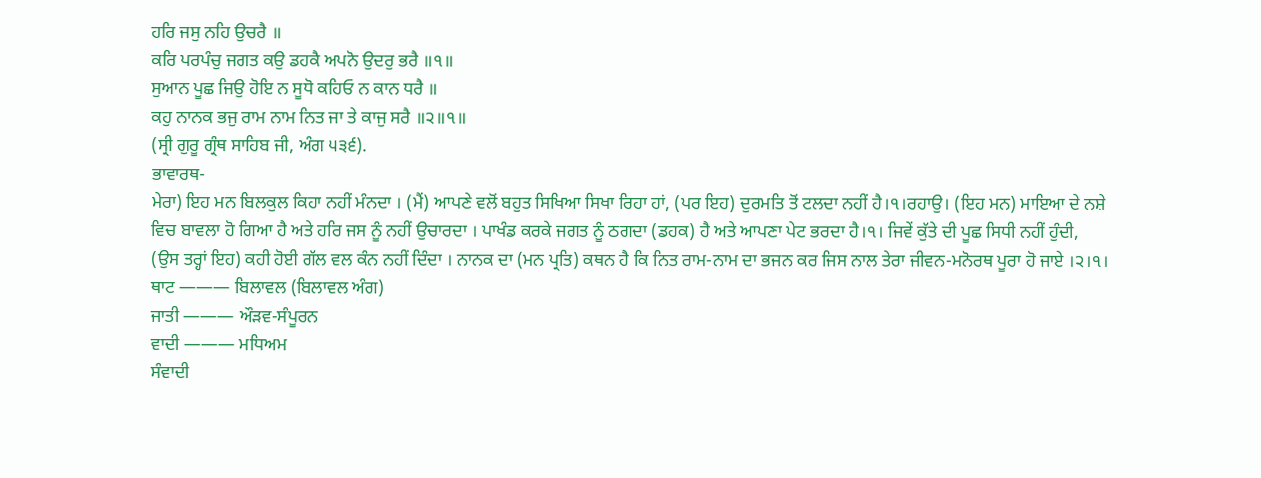ਹਰਿ ਜਸੁ ਨਹਿ ਉਚਰੈ ॥
ਕਰਿ ਪਰਪੰਚੁ ਜਗਤ ਕਉ ਡਹਕੈ ਅਪਨੋ ਉਦਰੁ ਭਰੈ ॥੧॥
ਸੁਆਨ ਪੂਛ ਜਿਉ ਹੋਇ ਨ ਸੂਧੋ ਕਹਿਓ ਨ ਕਾਨ ਧਰੈ ॥
ਕਹੁ ਨਾਨਕ ਭਜੁ ਰਾਮ ਨਾਮ ਨਿਤ ਜਾ ਤੇ ਕਾਜੁ ਸਰੈ ॥੨॥੧॥
(ਸ੍ਰੀ ਗੁਰੂ ਗ੍ਰੰਥ ਸਾਹਿਬ ਜੀ, ਅੰਗ ੫੩੬).
ਭਾਵਾਰਥ-
ਮੇਰਾ) ਇਹ ਮਨ ਬਿਲਕੁਲ ਕਿਹਾ ਨਹੀਂ ਮੰਨਦਾ । (ਮੈਂ) ਆਪਣੇ ਵਲੋਂ ਬਹੁਤ ਸਿਖਿਆ ਸਿਖਾ ਰਿਹਾ ਹਾਂ, (ਪਰ ਇਹ) ਦੁਰਮਤਿ ਤੋਂ ਟਲਦਾ ਨਹੀਂ ਹੈ।੧।ਰਹਾਉ। (ਇਹ ਮਨ) ਮਾਇਆ ਦੇ ਨਸ਼ੇ ਵਿਚ ਬਾਵਲਾ ਹੋ ਗਿਆ ਹੈ ਅਤੇ ਹਰਿ ਜਸ ਨੂੰ ਨਹੀਂ ਉਚਾਰਦਾ । ਪਾਖੰਡ ਕਰਕੇ ਜਗਤ ਨੂੰ ਠਗਦਾ (ਡਹਕ) ਹੈ ਅਤੇ ਆਪਣਾ ਪੇਟ ਭਰਦਾ ਹੈ।੧। ਜਿਵੇਂ ਕੁੱਤੇ ਦੀ ਪੂਛ ਸਿਧੀ ਨਹੀਂ ਹੁੰਦੀ, (ਉਸ ਤਰ੍ਹਾਂ ਇਹ) ਕਹੀ ਹੋਈ ਗੱਲ ਵਲ ਕੰਨ ਨਹੀਂ ਦਿੰਦਾ । ਨਾਨਕ ਦਾ (ਮਨ ਪ੍ਰਤਿ) ਕਥਨ ਹੈ ਕਿ ਨਿਤ ਰਾਮ-ਨਾਮ ਦਾ ਭਜਨ ਕਰ ਜਿਸ ਨਾਲ ਤੇਰਾ ਜੀਵਨ-ਮਨੋਰਥ ਪੂਰਾ ਹੋ ਜਾਏ ।੨।੧।
ਥਾਟ ——— ਬਿਲਾਵਲ (ਬਿਲਾਵਲ ਅੰਗ)
ਜਾਤੀ ——— ਔੜਵ-ਸੰਪੂਰਨ
ਵਾਦੀ ——— ਮਧਿਅਮ
ਸੰਵਾਦੀ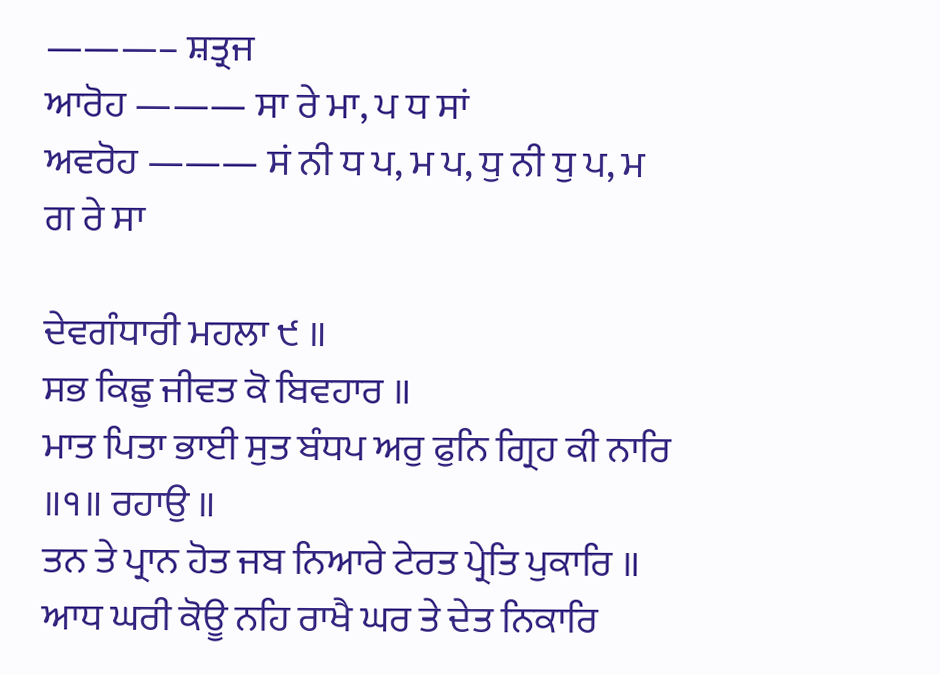———– ਸ਼ਤ੍ਰਜ
ਆਰੋਹ ——— ਸਾ ਰੇ ਮਾ, ਪ ਧ ਸਾਂ
ਅਵਰੋਹ ——— ਸਂ ਨੀ ਧ ਪ, ਮ ਪ, ਧੁ ਨੀ ਧੁ ਪ, ਮ ਗ ਰੇ ਸਾ

ਦੇਵਗੰਧਾਰੀ ਮਹਲਾ ੯ ॥
ਸਭ ਕਿਛੁ ਜੀਵਤ ਕੋ ਬਿਵਹਾਰ ॥
ਮਾਤ ਪਿਤਾ ਭਾਈ ਸੁਤ ਬੰਧਪ ਅਰੁ ਫੁਨਿ ਗ੍ਰਿਹ ਕੀ ਨਾਰਿ ॥੧॥ ਰਹਾਉ ॥
ਤਨ ਤੇ ਪ੍ਰਾਨ ਹੋਤ ਜਬ ਨਿਆਰੇ ਟੇਰਤ ਪ੍ਰੇਤਿ ਪੁਕਾਰਿ ॥
ਆਧ ਘਰੀ ਕੋਊ ਨਹਿ ਰਾਖੈ ਘਰ ਤੇ ਦੇਤ ਨਿਕਾਰਿ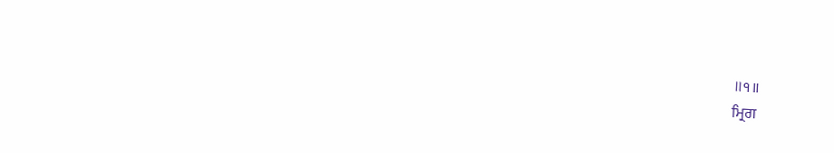॥੧॥
ਮ੍ਰਿਗ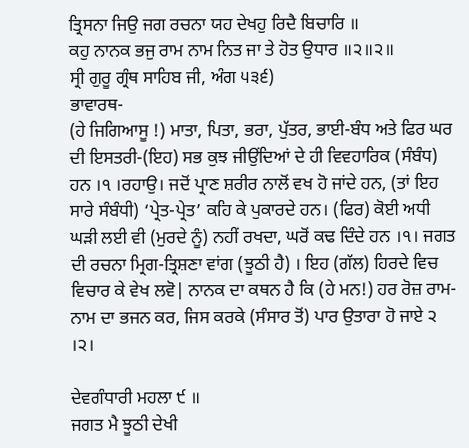ਤ੍ਰਿਸਨਾ ਜਿਉ ਜਗ ਰਚਨਾ ਯਹ ਦੇਖਹੁ ਰਿਦੈ ਬਿਚਾਰਿ ॥
ਕਹੁ ਨਾਨਕ ਭਜੁ ਰਾਮ ਨਾਮ ਨਿਤ ਜਾ ਤੇ ਹੋਤ ਉਧਾਰ ॥੨॥੨॥
ਸ੍ਰੀ ਗੁਰੂ ਗ੍ਰੰਥ ਸਾਹਿਬ ਜੀ, ਅੰਗ ੫੩੬)
ਭਾਵਾਰਥ-
(ਹੇ ਜਿਗਿਆਸੂ !) ਮਾਤਾ, ਪਿਤਾ, ਭਰਾ, ਪੁੱਤਰ, ਭਾਈ-ਬੰਧ ਅਤੇ ਫਿਰ ਘਰ ਦੀ ਇਸਤਰੀ-(ਇਹ) ਸਭ ਕੁਝ ਜੀਉਂਦਿਆਂ ਦੇ ਹੀ ਵਿਵਹਾਰਿਕ (ਸੰਬੰਧ) ਹਨ ।੧ ।ਰਹਾਉ। ਜਦੋਂ ਪ੍ਰਾਣ ਸ਼ਰੀਰ ਨਾਲੋਂ ਵਖ ਹੋ ਜਾਂਦੇ ਹਨ, (ਤਾਂ ਇਹ ਸਾਰੇ ਸੰਬੰਧੀ) ‘ਪ੍ਰੇਤ-ਪ੍ਰੇਤ’ ਕਹਿ ਕੇ ਪੁਕਾਰਦੇ ਹਨ। (ਫਿਰ) ਕੋਈ ਅਧੀ ਘੜੀ ਲਈ ਵੀ (ਮੁਰਦੇ ਨੂੰ) ਨਹੀਂ ਰਖਦਾ, ਘਰੋਂ ਕਢ ਦਿੰਦੇ ਹਨ ।੧। ਜਗਤ ਦੀ ਰਚਨਾ ਮ੍ਰਿਗ-ਤ੍ਰਿਸ਼ਣਾ ਵਾਂਗ (ਝੂਠੀ ਹੈ) । ਇਹ (ਗੱਲ) ਹਿਰਦੇ ਵਿਚ ਵਿਚਾਰ ਕੇ ਵੇਖ ਲਵੋ| ਨਾਨਕ ਦਾ ਕਥਨ ਹੈ ਕਿ (ਹੇ ਮਨ!) ਹਰ ਰੋਜ਼ ਰਾਮ-ਨਾਮ ਦਾ ਭਜਨ ਕਰ, ਜਿਸ ਕਰਕੇ (ਸੰਸਾਰ ਤੋਂ) ਪਾਰ ਉਤਾਰਾ ਹੋ ਜਾਏ ੨ ।੨।

ਦੇਵਗੰਧਾਰੀ ਮਹਲਾ ੯ ॥
ਜਗਤ ਮੈ ਝੂਠੀ ਦੇਖੀ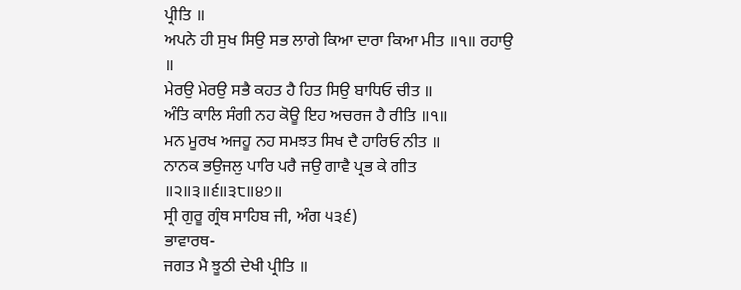ਪ੍ਰੀਤਿ ॥
ਅਪਨੇ ਹੀ ਸੁਖ ਸਿਉ ਸਭ ਲਾਗੇ ਕਿਆ ਦਾਰਾ ਕਿਆ ਮੀਤ ॥੧॥ ਰਹਾਉ ॥
ਮੇਰਉ ਮੇਰਉ ਸਭੈ ਕਹਤ ਹੈ ਹਿਤ ਸਿਉ ਬਾਧਿਓ ਚੀਤ ॥
ਅੰਤਿ ਕਾਲਿ ਸੰਗੀ ਨਹ ਕੋਊ ਇਹ ਅਚਰਜ ਹੈ ਰੀਤਿ ॥੧॥
ਮਨ ਮੂਰਖ ਅਜਹੂ ਨਹ ਸਮਝਤ ਸਿਖ ਦੈ ਹਾਰਿਓ ਨੀਤ ॥
ਨਾਨਕ ਭਉਜਲੁ ਪਾਰਿ ਪਰੈ ਜਉ ਗਾਵੈ ਪ੍ਰਭ ਕੇ ਗੀਤ ॥੨॥੩॥੬॥੩੮॥੪੭॥
ਸ੍ਰੀ ਗੁਰੂ ਗ੍ਰੰਥ ਸਾਹਿਬ ਜੀ, ਅੰਗ ੫੩੬)
ਭਾਵਾਰਥ-
ਜਗਤ ਮੈ ਝੂਠੀ ਦੇਖੀ ਪ੍ਰੀਤਿ ॥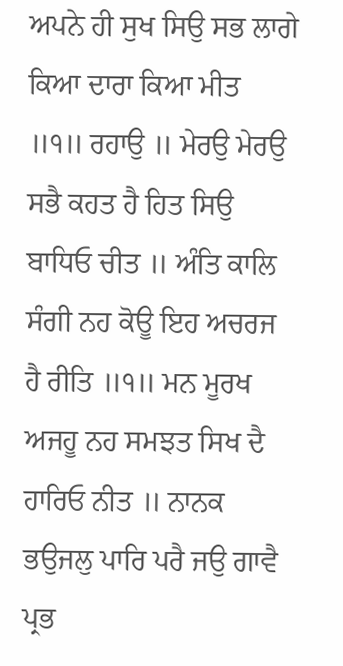ਅਪਨੇ ਹੀ ਸੁਖ ਸਿਉ ਸਭ ਲਾਗੇ ਕਿਆ ਦਾਰਾ ਕਿਆ ਮੀਤ ॥੧॥ ਰਹਾਉ ॥ ਮੇਰਉ ਮੇਰਉ ਸਭੈ ਕਹਤ ਹੈ ਹਿਤ ਸਿਉ ਬਾਧਿਓ ਚੀਤ ॥ ਅੰਤਿ ਕਾਲਿ ਸੰਗੀ ਨਹ ਕੋਊ ਇਹ ਅਚਰਜ ਹੈ ਰੀਤਿ ॥੧॥ ਮਨ ਮੂਰਖ ਅਜਹੂ ਨਹ ਸਮਝਤ ਸਿਖ ਦੈ ਹਾਰਿਓ ਨੀਤ ॥ ਨਾਨਕ ਭਉਜਲੁ ਪਾਰਿ ਪਰੈ ਜਉ ਗਾਵੈ ਪ੍ਰਭ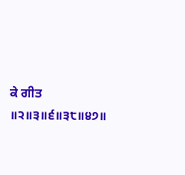ਕੇ ਗੀਤ ॥੨॥੩॥੬॥੩੮॥੪੭॥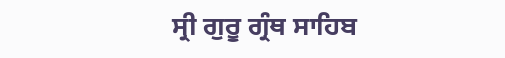ਸ੍ਰੀ ਗੁਰੂ ਗ੍ਰੰਥ ਸਾਹਿਬ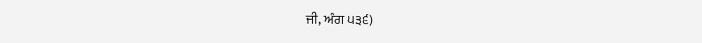ਜੀ, ਅੰਗ ੫੩੬)